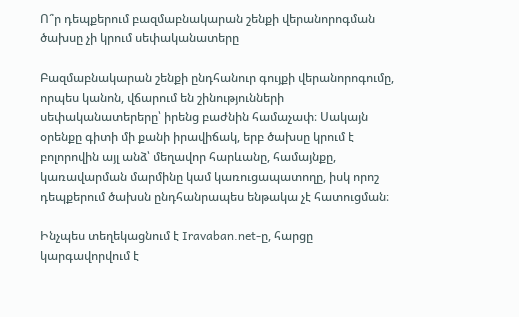Ո՞ր դեպքերում բազմաբնակարան շենքի վերանորոգման ծախսը չի կրում սեփականատերը

Բազմաբնակարան շենքի ընդհանուր գույքի վերանորոգումը, որպես կանոն, վճարում են շինությունների սեփականատերերը՝ իրենց բաժնին համաչափ։ Սակայն օրենքը գիտի մի քանի իրավիճակ, երբ ծախսը կրում է բոլորովին այլ անձ՝ մեղավոր հարևանը, համայնքը, կառավարման մարմինը կամ կառուցապատողը, իսկ որոշ դեպքերում ծախսն ընդհանրապես ենթակա չէ հատուցման։

Ինչպես տեղեկացնում է Iravaban.net-ը, հարցը կարգավորվում է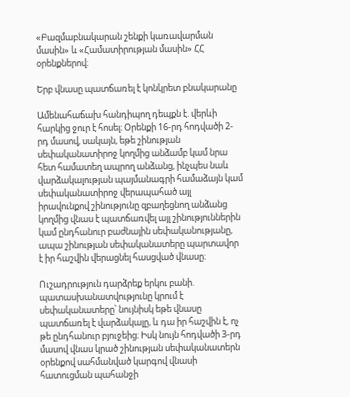«Բազմաբնակարան շենքի կառավարման մասին» և «Համատիրության մասին» ՀՀ օրենքներով։

Երբ վնասը պատճառել է կոնկրետ բնակարանը

Ամենահաճախ հանդիպող դեպքն է. վերևի հարկից ջուր է հոսել։ Օրենքի 16-րդ հոդվածի 2-րդ մասով, սակայն, եթե շինության սեփականատիրոջ կողմից անձամբ կամ նրա հետ համատեղ ապրող անձանց, ինչպես նաև վարձակալության պայմանագրի համաձայն կամ սեփականատիրոջ վերապահած այլ իրավունքով շինությունը զբաղեցնող անձանց կողմից վնաս է պատճառվել այլ շինություններին կամ ընդհանուր բաժնային սեփականությանը, ապա շինության սեփականատերը պարտավոր է իր հաշվին վերացնել հասցված վնասը։

Ուշադրություն դարձրեք երկու բանի. պատասխանատվությունը կրում է սեփականատերը՝ նույնիսկ եթե վնասը պատճառել է վարձակալը, և դա իր հաշվին է, ոչ թե ընդհանուր բյուջեից։ Իսկ նույն հոդվածի 3-րդ մասով վնաս կրած շինության սեփականատերն օրենքով սահմանված կարգով վնասի հատուցման պահանջի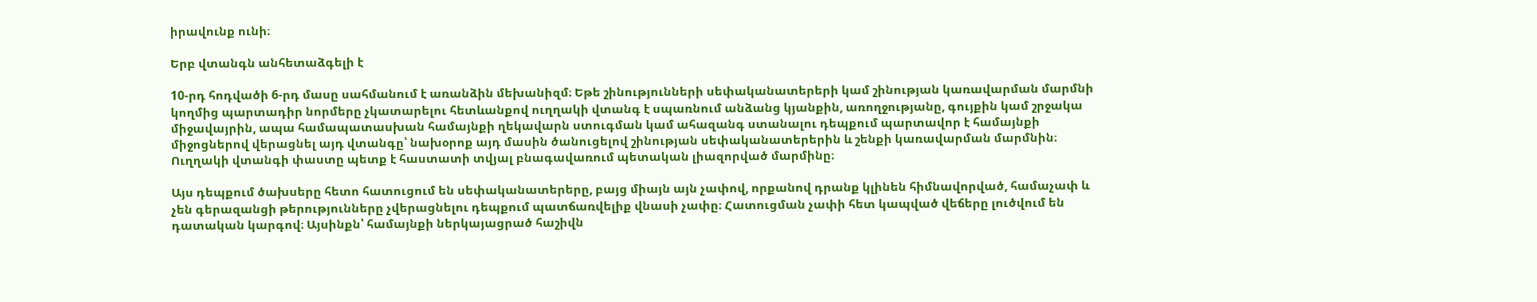իրավունք ունի։

Երբ վտանգն անհետաձգելի է

10-րդ հոդվածի 6-րդ մասը սահմանում է առանձին մեխանիզմ։ Եթե շինությունների սեփականատերերի կամ շինության կառավարման մարմնի կողմից պարտադիր նորմերը չկատարելու հետևանքով ուղղակի վտանգ է սպառնում անձանց կյանքին, առողջությանը, գույքին կամ շրջակա միջավայրին, ապա համապատասխան համայնքի ղեկավարն ստուգման կամ ահազանգ ստանալու դեպքում պարտավոր է համայնքի միջոցներով վերացնել այդ վտանգը՝ նախօրոք այդ մասին ծանուցելով շինության սեփականատերերին և շենքի կառավարման մարմնին։ Ուղղակի վտանգի փաստը պետք է հաստատի տվյալ բնագավառում պետական լիազորված մարմինը։

Այս դեպքում ծախսերը հետո հատուցում են սեփականատերերը, բայց միայն այն չափով, որքանով դրանք կլինեն հիմնավորված, համաչափ և չեն գերազանցի թերությունները չվերացնելու դեպքում պատճառվելիք վնասի չափը։ Հատուցման չափի հետ կապված վեճերը լուծվում են դատական կարգով։ Այսինքն՝ համայնքի ներկայացրած հաշիվն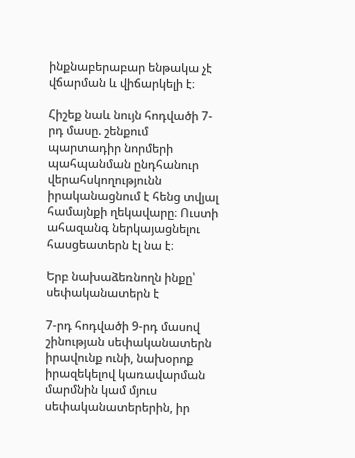ինքնաբերաբար ենթակա չէ վճարման և վիճարկելի է։

Հիշեք նաև նույն հոդվածի 7-րդ մասը. շենքում պարտադիր նորմերի պահպանման ընդհանուր վերահսկողությունն իրականացնում է հենց տվյալ համայնքի ղեկավարը։ Ուստի ահազանգ ներկայացնելու հասցեատերն էլ նա է։

Երբ նախաձեռնողն ինքը՝ սեփականատերն է

7-րդ հոդվածի 9-րդ մասով շինության սեփականատերն իրավունք ունի, նախօրոք իրազեկելով կառավարման մարմնին կամ մյուս սեփականատերերին, իր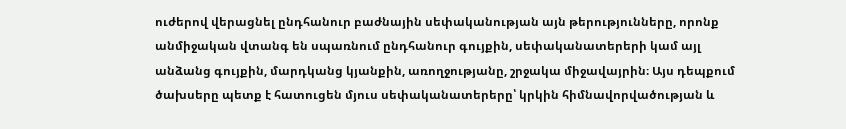ուժերով վերացնել ընդհանուր բաժնային սեփականության այն թերությունները, որոնք անմիջական վտանգ են սպառնում ընդհանուր գույքին, սեփականատերերի կամ այլ անձանց գույքին, մարդկանց կյանքին, առողջությանը, շրջակա միջավայրին։ Այս դեպքում ծախսերը պետք է հատուցեն մյուս սեփականատերերը՝ կրկին հիմնավորվածության և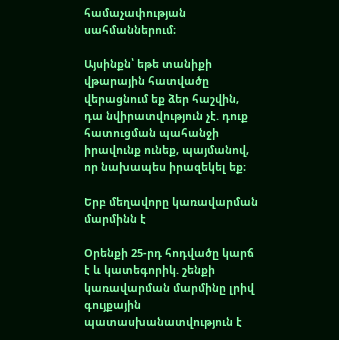համաչափության սահմաններում։

Այսինքն՝ եթե տանիքի վթարային հատվածը վերացնում եք ձեր հաշվին, դա նվիրատվություն չէ. դուք հատուցման պահանջի իրավունք ունեք, պայմանով, որ նախապես իրազեկել եք։

Երբ մեղավորը կառավարման մարմինն է

Օրենքի 25-րդ հոդվածը կարճ է և կատեգորիկ. շենքի կառավարման մարմինը լրիվ գույքային պատասխանատվություն է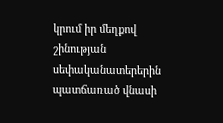կրում իր մեղքով շինության սեփականատերերին պատճառած վնասի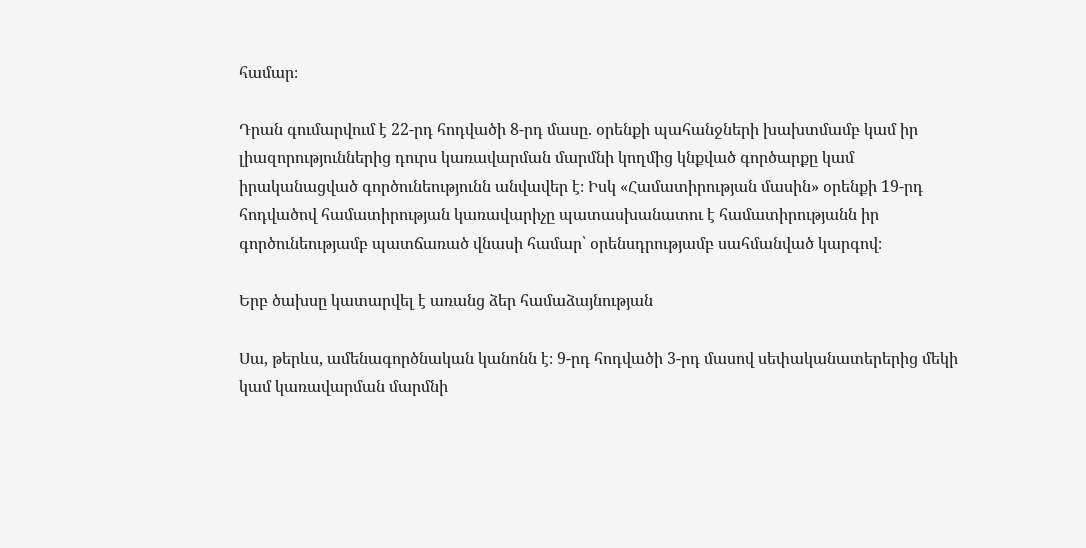համար։

Դրան գումարվում է 22-րդ հոդվածի 8-րդ մասը. օրենքի պահանջների խախտմամբ կամ իր լիազորություններից դուրս կառավարման մարմնի կողմից կնքված գործարքը կամ իրականացված գործունեությունն անվավեր է։ Իսկ «Համատիրության մասին» օրենքի 19-րդ հոդվածով համատիրության կառավարիչը պատասխանատու է համատիրությանն իր գործունեությամբ պատճառած վնասի համար՝ օրենսդրությամբ սահմանված կարգով։

Երբ ծախսը կատարվել է առանց ձեր համաձայնության

Սա, թերևս, ամենագործնական կանոնն է։ 9-րդ հոդվածի 3-րդ մասով սեփականատերերից մեկի կամ կառավարման մարմնի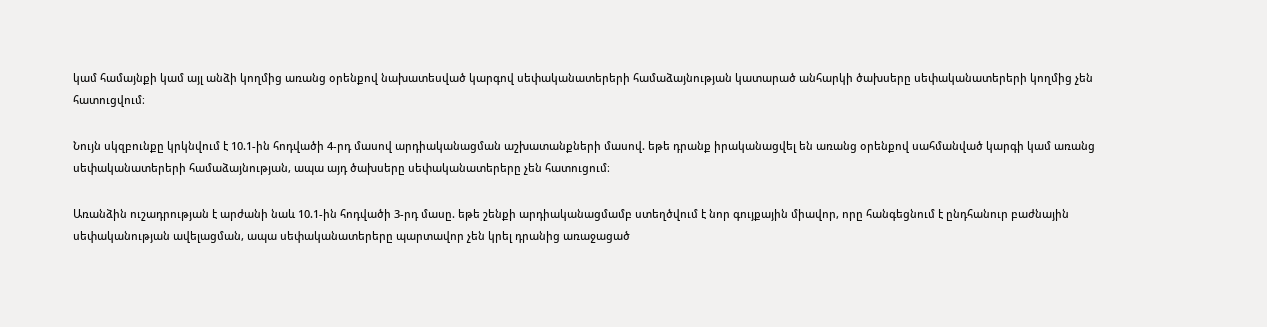կամ համայնքի կամ այլ անձի կողմից առանց օրենքով նախատեսված կարգով սեփականատերերի համաձայնության կատարած անհարկի ծախսերը սեփականատերերի կողմից չեն հատուցվում։

Նույն սկզբունքը կրկնվում է 10.1-ին հոդվածի 4-րդ մասով արդիականացման աշխատանքների մասով. եթե դրանք իրականացվել են առանց օրենքով սահմանված կարգի կամ առանց սեփականատերերի համաձայնության, ապա այդ ծախսերը սեփականատերերը չեն հատուցում։

Առանձին ուշադրության է արժանի նաև 10.1-ին հոդվածի 3-րդ մասը. եթե շենքի արդիականացմամբ ստեղծվում է նոր գույքային միավոր, որը հանգեցնում է ընդհանուր բաժնային սեփականության ավելացման, ապա սեփականատերերը պարտավոր չեն կրել դրանից առաջացած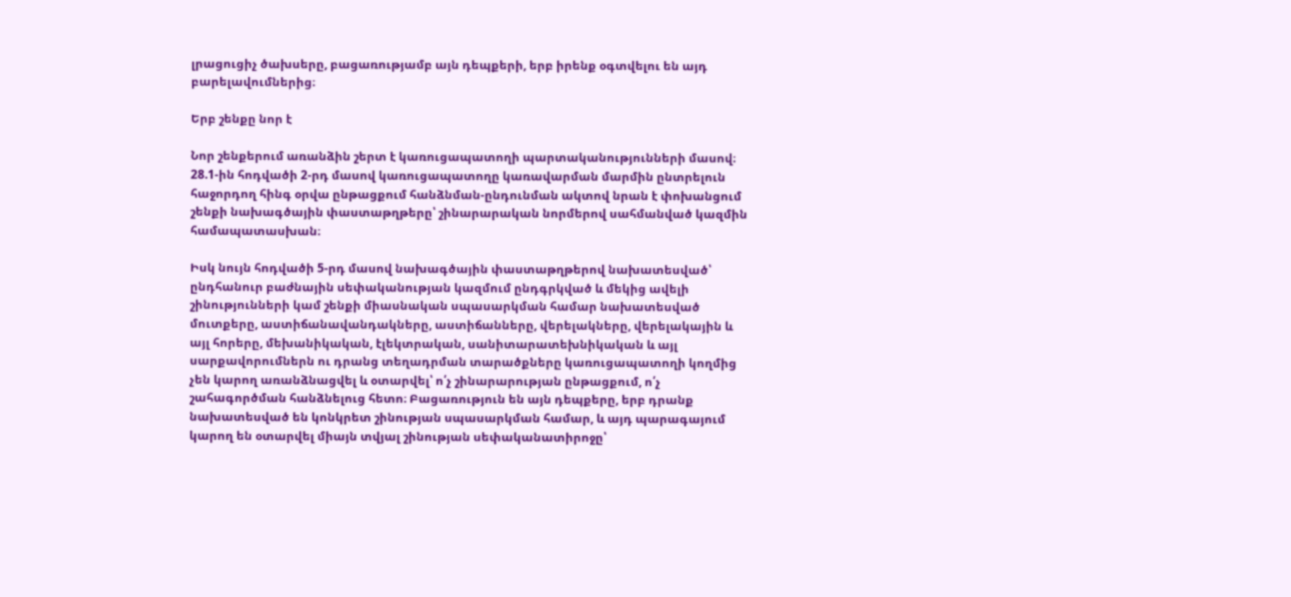լրացուցիչ ծախսերը, բացառությամբ այն դեպքերի, երբ իրենք օգտվելու են այդ բարելավումներից։

Երբ շենքը նոր է

Նոր շենքերում առանձին շերտ է կառուցապատողի պարտականությունների մասով։ 28.1-ին հոդվածի 2-րդ մասով կառուցապատողը կառավարման մարմին ընտրելուն հաջորդող հինգ օրվա ընթացքում հանձնման-ընդունման ակտով նրան է փոխանցում շենքի նախագծային փաստաթղթերը՝ շինարարական նորմերով սահմանված կազմին համապատասխան։

Իսկ նույն հոդվածի 5-րդ մասով նախագծային փաստաթղթերով նախատեսված՝ ընդհանուր բաժնային սեփականության կազմում ընդգրկված և մեկից ավելի շինությունների կամ շենքի միասնական սպասարկման համար նախատեսված մուտքերը, աստիճանավանդակները, աստիճանները, վերելակները, վերելակային և այլ հորերը, մեխանիկական, էլեկտրական, սանիտարատեխնիկական և այլ սարքավորումներն ու դրանց տեղադրման տարածքները կառուցապատողի կողմից չեն կարող առանձնացվել և օտարվել՝ ո՛չ շինարարության ընթացքում, ո՛չ շահագործման հանձնելուց հետո։ Բացառություն են այն դեպքերը, երբ դրանք նախատեսված են կոնկրետ շինության սպասարկման համար, և այդ պարագայում կարող են օտարվել միայն տվյալ շինության սեփականատիրոջը՝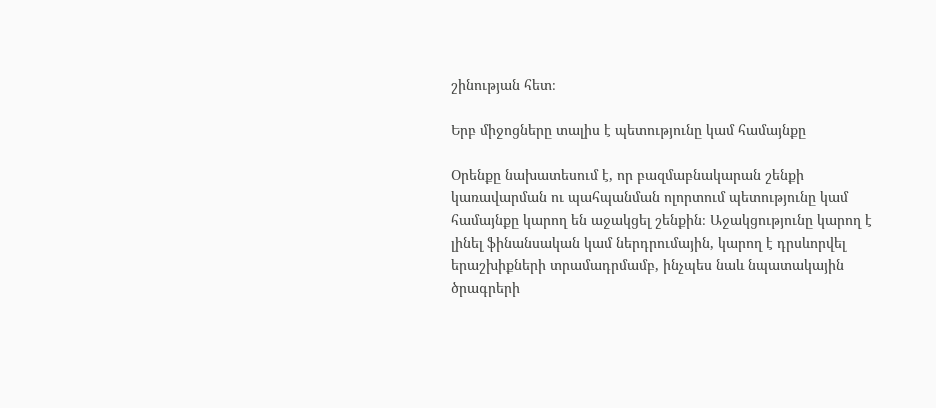շինության հետ։

Երբ միջոցները տալիս է պետությունը կամ համայնքը

Օրենքը նախատեսում է, որ բազմաբնակարան շենքի կառավարման ու պահպանման ոլորտում պետությունը կամ համայնքը կարող են աջակցել շենքին։ Աջակցությունը կարող է լինել ֆինանսական կամ ներդրումային, կարող է դրսևորվել երաշխիքների տրամադրմամբ, ինչպես նաև նպատակային ծրագրերի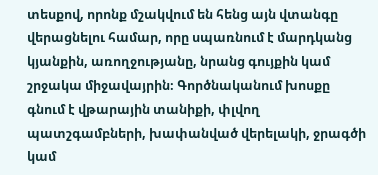տեսքով, որոնք մշակվում են հենց այն վտանգը վերացնելու համար, որը սպառնում է մարդկանց կյանքին, առողջությանը, նրանց գույքին կամ շրջակա միջավայրին։ Գործնականում խոսքը գնում է վթարային տանիքի, փլվող պատշգամբների, խափանված վերելակի, ջրագծի կամ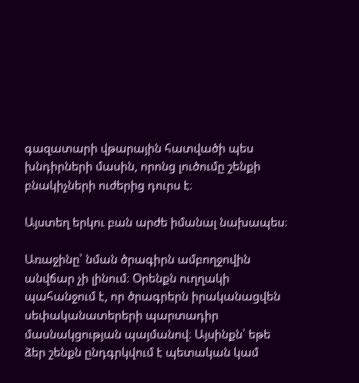գազատարի վթարային հատվածի պես խնդիրների մասին, որոնց լուծումը շենքի բնակիչների ուժերից դուրս է։

Այստեղ երկու բան արժե իմանալ նախապես։

Առաջինը՝ նման ծրագիրն ամբողջովին անվճար չի լինում։ Օրենքն ուղղակի պահանջում է, որ ծրագրերն իրականացվեն սեփականատերերի պարտադիր մասնակցության պայմանով։ Այսինքն՝ եթե ձեր շենքն ընդգրկվում է պետական կամ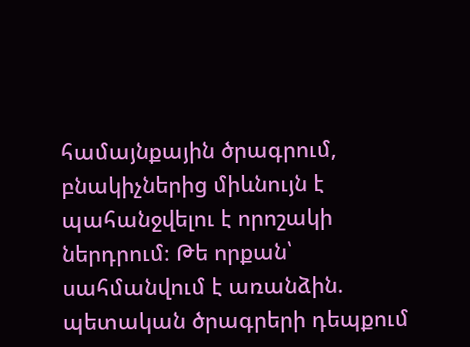համայնքային ծրագրում, բնակիչներից միևնույն է պահանջվելու է որոշակի ներդրում։ Թե որքան՝ սահմանվում է առանձին. պետական ծրագրերի դեպքում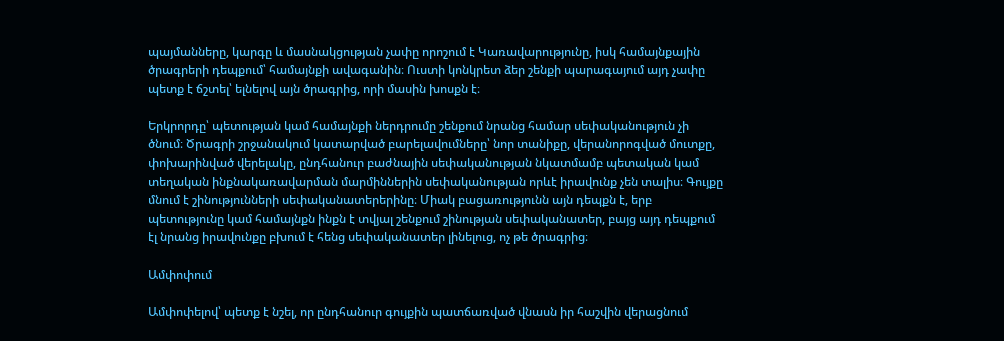պայմանները, կարգը և մասնակցության չափը որոշում է Կառավարությունը, իսկ համայնքային ծրագրերի դեպքում՝ համայնքի ավագանին։ Ուստի կոնկրետ ձեր շենքի պարագայում այդ չափը պետք է ճշտել՝ ելնելով այն ծրագրից, որի մասին խոսքն է։

Երկրորդը՝ պետության կամ համայնքի ներդրումը շենքում նրանց համար սեփականություն չի ծնում։ Ծրագրի շրջանակում կատարված բարելավումները՝ նոր տանիքը, վերանորոգված մուտքը, փոխարինված վերելակը, ընդհանուր բաժնային սեփականության նկատմամբ պետական կամ տեղական ինքնակառավարման մարմիններին սեփականության որևէ իրավունք չեն տալիս։ Գույքը մնում է շինությունների սեփականատերերինը։ Միակ բացառությունն այն դեպքն է, երբ պետությունը կամ համայնքն ինքն է տվյալ շենքում շինության սեփականատեր, բայց այդ դեպքում էլ նրանց իրավունքը բխում է հենց սեփականատեր լինելուց, ոչ թե ծրագրից։

Ամփոփում

Ամփոփելով՝ պետք է նշել, որ ընդհանուր գույքին պատճառված վնասն իր հաշվին վերացնում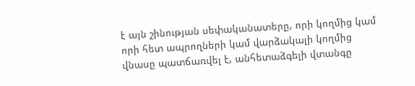է այն շինության սեփականատերը, որի կողմից կամ որի հետ ապրողների կամ վարձակալի կողմից վնասը պատճառվել է, անհետաձգելի վտանգը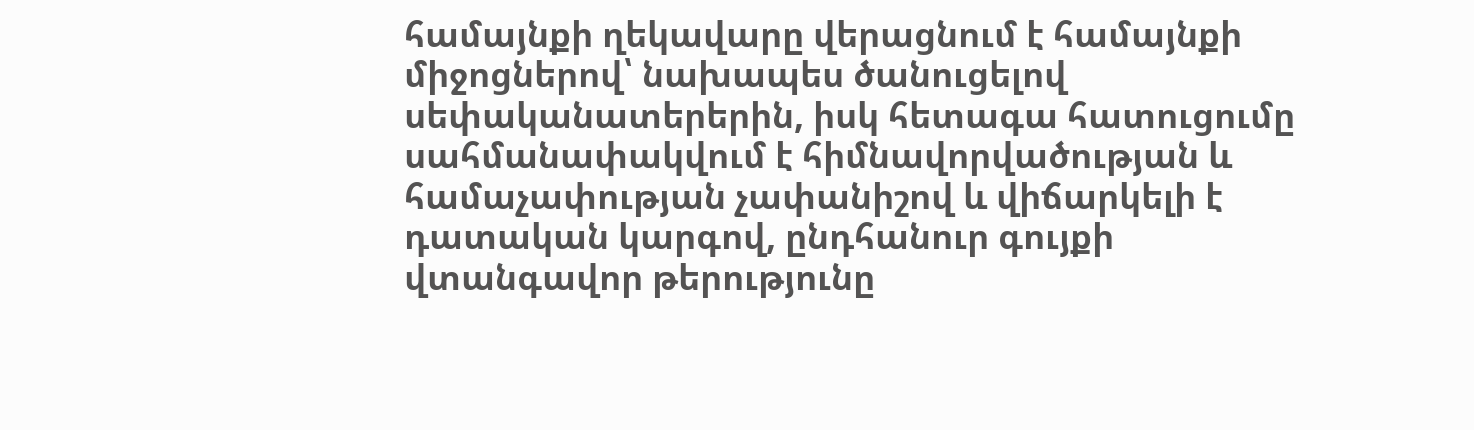համայնքի ղեկավարը վերացնում է համայնքի միջոցներով՝ նախապես ծանուցելով սեփականատերերին, իսկ հետագա հատուցումը սահմանափակվում է հիմնավորվածության և համաչափության չափանիշով և վիճարկելի է դատական կարգով, ընդհանուր գույքի վտանգավոր թերությունը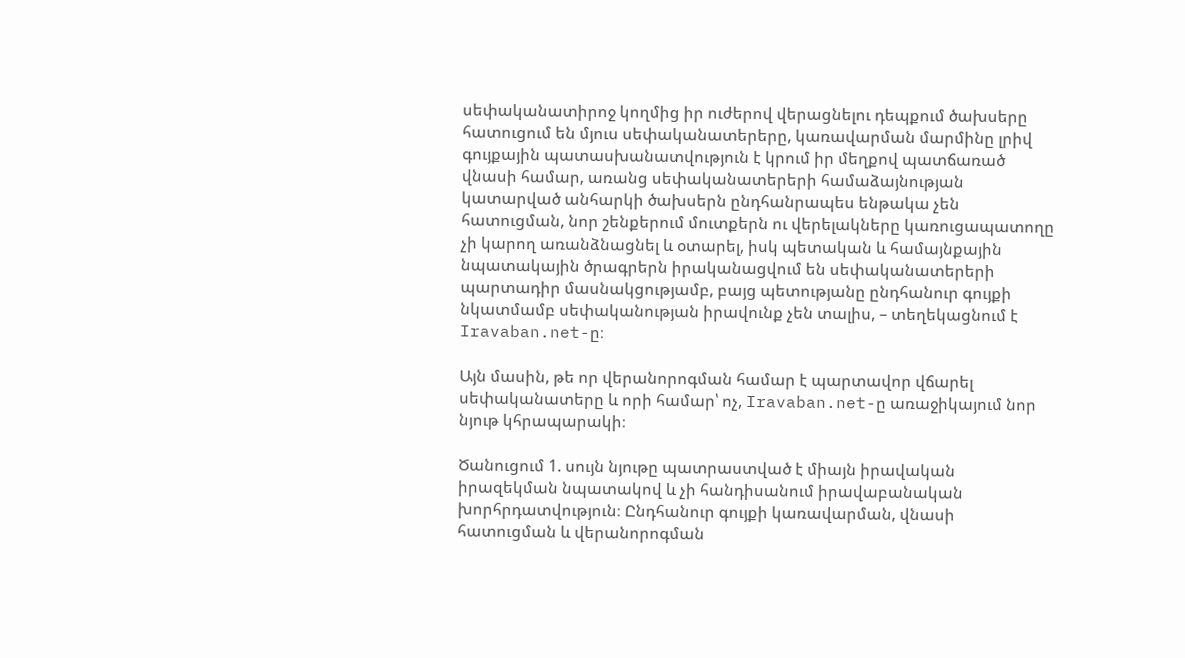սեփականատիրոջ կողմից իր ուժերով վերացնելու դեպքում ծախսերը հատուցում են մյուս սեփականատերերը, կառավարման մարմինը լրիվ գույքային պատասխանատվություն է կրում իր մեղքով պատճառած վնասի համար, առանց սեփականատերերի համաձայնության կատարված անհարկի ծախսերն ընդհանրապես ենթակա չեն հատուցման, նոր շենքերում մուտքերն ու վերելակները կառուցապատողը չի կարող առանձնացնել և օտարել, իսկ պետական և համայնքային նպատակային ծրագրերն իրականացվում են սեփականատերերի պարտադիր մասնակցությամբ, բայց պետությանը ընդհանուր գույքի նկատմամբ սեփականության իրավունք չեն տալիս, – տեղեկացնում է Iravaban.net-ը։

Այն մասին, թե որ վերանորոգման համար է պարտավոր վճարել սեփականատերը և որի համար՝ ոչ, Iravaban.net-ը առաջիկայում նոր նյութ կհրապարակի։

Ծանուցում 1. սույն նյութը պատրաստված է միայն իրավական իրազեկման նպատակով և չի հանդիսանում իրավաբանական խորհրդատվություն։ Ընդհանուր գույքի կառավարման, վնասի հատուցման և վերանորոգման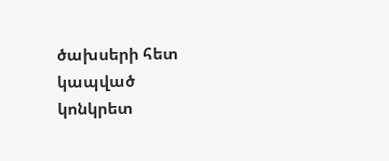ծախսերի հետ կապված կոնկրետ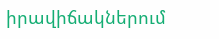իրավիճակներում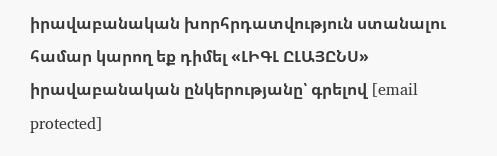իրավաբանական խորհրդատվություն ստանալու համար կարող եք դիմել «ԼԻԳԼ ԸԼԱՅԸՆՍ» իրավաբանական ընկերությանը՝ գրելով [email protected]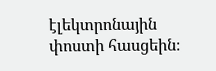էլեկտրոնային փոստի հասցեին։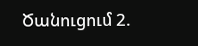Ծանուցում 2.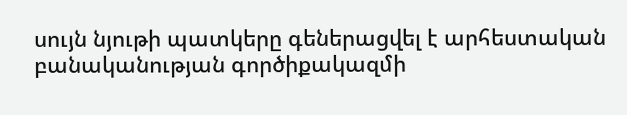սույն նյութի պատկերը գեներացվել է արհեստական բանականության գործիքակազմի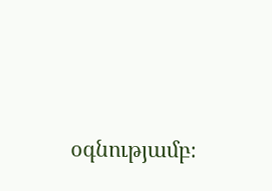օգնությամբ։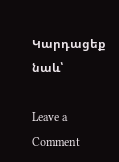Կարդացեք նաև՝

Leave a Comment